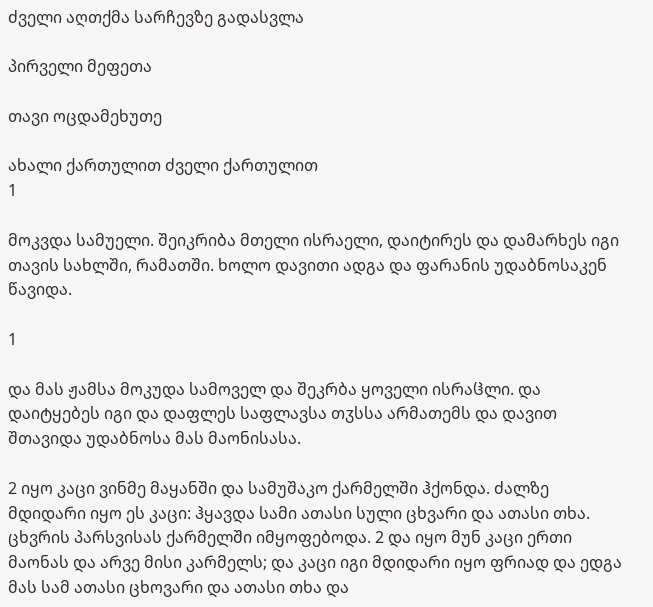ძველი აღთქმა სარჩევზე გადასვლა

პირველი მეფეთა

თავი ოცდამეხუთე

ახალი ქართულით ძველი ქართულით
1

მოკვდა სამუელი. შეიკრიბა მთელი ისრაელი, დაიტირეს და დამარხეს იგი თავის სახლში, რამათში. ხოლო დავითი ადგა და ფარანის უდაბნოსაკენ წავიდა.

1

და მას ჟამსა მოკუდა სამოველ და შეკრბა ყოველი ისრაჱლი. და დაიტყებეს იგი და დაფლეს საფლავსა თჳსსა არმათემს და დავით შთავიდა უდაბნოსა მას მაონისასა.

2 იყო კაცი ვინმე მაყანში და სამუშაკო ქარმელში ჰქონდა. ძალზე მდიდარი იყო ეს კაცი: ჰყავდა სამი ათასი სული ცხვარი და ათასი თხა. ცხვრის პარსვისას ქარმელში იმყოფებოდა. 2 და იყო მუნ კაცი ერთი მაონას და არვე მისი კარმელს; და კაცი იგი მდიდარი იყო ფრიად და ედგა მას სამ ათასი ცხოვარი და ათასი თხა და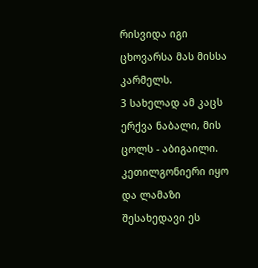რისვიდა იგი ცხოვარსა მას მისსა კარმელს.
3 სახელად ამ კაცს ერქვა ნაბალი, მის ცოლს - აბიგაილი. კეთილგონიერი იყო და ლამაზი შესახედავი ეს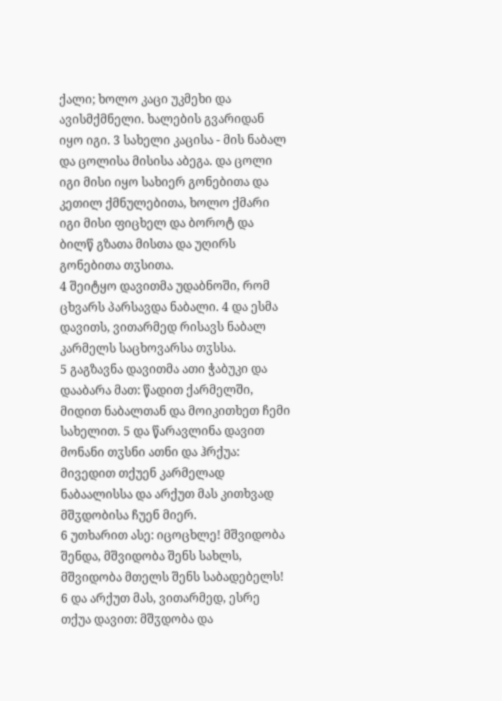ქალი; ხოლო კაცი უკმეხი და ავისმქმნელი. ხალების გვარიდან იყო იგი. 3 სახელი კაცისა - მის ნაბალ და ცოლისა მისისა აბეგა. და ცოლი იგი მისი იყო სახიერ გონებითა და კეთილ ქმნულებითა, ხოლო ქმარი იგი მისი ფიცხელ და ბოროტ და ბილწ გზათა მისთა და უღირს გონებითა თჳსითა.
4 შეიტყო დავითმა უდაბნოში, რომ ცხვარს პარსავდა ნაბალი. 4 და ესმა დავითს, ვითარმედ რისავს ნაბალ კარმელს საცხოვარსა თჳსსა.
5 გაგზავნა დავითმა ათი ჭაბუკი და დააბარა მათ: წადით ქარმელში, მიდით ნაბალთან და მოიკითხეთ ჩემი სახელით. 5 და წარავლინა დავით მონანი თჳსნი ათნი და ჰრქუა: მივედით თქუენ კარმელად ნაბაალისსა და არქუთ მას კითხვად მშჳდობისა ჩუენ მიერ.
6 უთხარით ასე: იცოცხლე! მშვიდობა შენდა, მშვიდობა შენს სახლს, მშვიდობა მთელს შენს საბადებელს! 6 და არქუთ მას, ვითარმედ, ესრე თქუა დავით: მშჳდობა და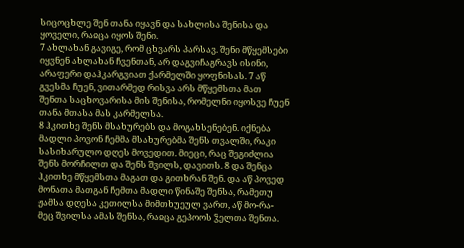სიცოცხლე შენ თანა იყავნ და სახლისა შენისა და ყოველი, რაჲცა იყოს შენი.
7 ახლახან გავიგე, რომ ცხვარს პარსავ. შენი მწყემსები იყვნენ ახლახან ჩვენთან, არ დაგვიჩაგრავს ისინი, არაფერი დაჰკარგვიათ ქარმელში ყოფნისას. 7 აწ გვესმა ჩუენ, ვითარმედ რისვა არს მწყემსთა მათ შენთა საცხოვარისა მის შენისა, რომელნი იყოსვე ჩუენ თანა მთასა მას კარმელსა.
8 ჰკითხე შენს მსახურებს და მოგახსენებენ. იქნება მადლი პოვონ ჩემმა მსახურებმა შენს თვალში, რაკი სასიხარულო დღეს მოვედით. მიეცი, რაც შეგიძლია შენს მორჩილთ და შენს შვილს, დავითს. 8 და შენცა ჰკითხე მწყემსთა მაგათ და გითხრან შენ. და აწ პოვედ მონათა მათგან ჩემთა მადლი წინაშე შენსა, რამეთუ ჟამსა დღესა კეთილსა მიმთხუეულ ვართ, აწ მო-რა-მეც შვილსა ამას შენსა, რაჲცა გეპოოს ჴელთა შენთა.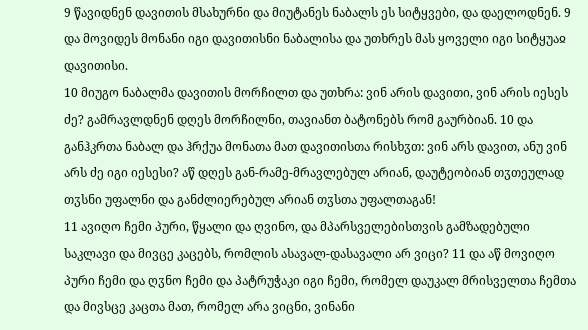9 წავიდნენ დავითის მსახურნი და მიუტანეს ნაბალს ეს სიტყვები, და დაელოდნენ. 9 და მოვიდეს მონანი იგი დავითისნი ნაბალისა და უთხრეს მას ყოველი იგი სიტყუაჲ დავითისი.
10 მიუგო ნაბალმა დავითის მორჩილთ და უთხრა: ვინ არის დავითი, ვინ არის იესეს ძე? გამრავლდნენ დღეს მორჩილნი, თავიანთ ბატონებს რომ გაურბიან. 10 და განჰკრთა ნაბალ და ჰრქუა მონათა მათ დავითისთა რისხჳთ: ვინ არს დავით, ანუ ვინ არს ძე იგი იესესი? აწ დღეს გან-რამე-მრავლებულ არიან, დაუტეობიან თჳთეულად თჳსნი უფალნი და განძლიერებულ არიან თჳსთა უფალთაგან!
11 ავიღო ჩემი პური, წყალი და ღვინო, და მპარსველებისთვის გამზადებული საკლავი და მივცე კაცებს, რომლის ასავალ-დასავალი არ ვიცი? 11 და აწ მოვიღო პური ჩემი და ღჳნო ჩემი და პატრუჭაკი იგი ჩემი, რომელ დაუკალ მრისველთა ჩემთა და მივსცე კაცთა მათ, რომელ არა ვიცნი, ვინანი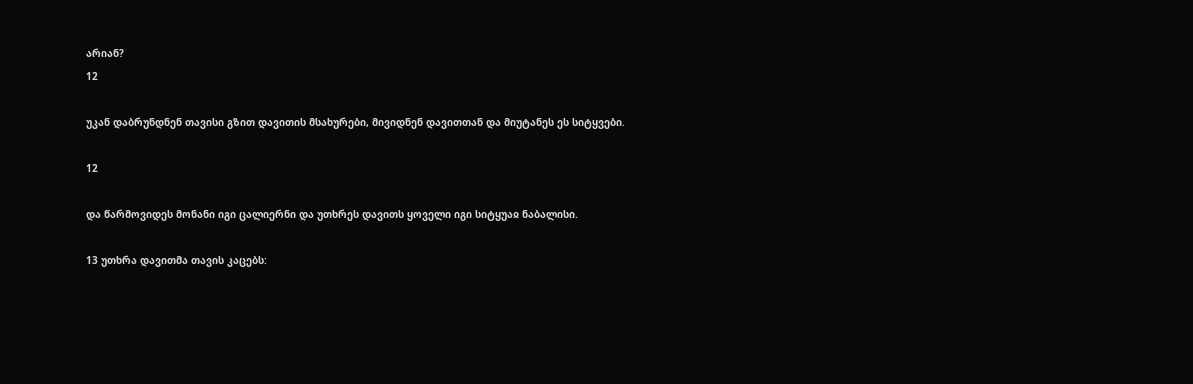არიან?
12

უკან დაბრუნდნენ თავისი გზით დავითის მსახურები, მივიდნენ დავითთან და მიუტანეს ეს სიტყვები.

12

და წარმოვიდეს მონანი იგი ცალიერნი და უთხრეს დავითს ყოველი იგი სიტყუაჲ ნაბალისი.

13 უთხრა დავითმა თავის კაცებს: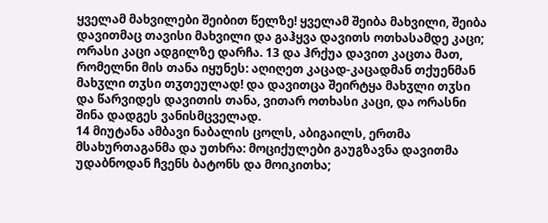ყველამ მახვილები შეიბით წელზე! ყველამ შეიბა მახვილი, შეიბა დავითმაც თავისი მახვილი და გაჰყვა დავითს ოთხასამდე კაცი; ორასი კაცი ადგილზე დარჩა. 13 და ჰრქუა დავით კაცთა მათ, რომელნი მის თანა იყუნეს: აღიღეთ კაცად-კაცადმან თქუენმან მახჳლი თჳსი თჳთეულად! და დავითცა შეირტყა მახჳლი თჳსი და წარვიდეს დავითის თანა, ვითარ ოთხასი კაცი, და ორასნი შინა დადგეს ვანისმცველად.
14 მიუტანა ამბავი ნაბალის ცოლს, აბიგაილს, ერთმა მსახურთაგანმა და უთხრა: მოციქულები გაუგზავნა დავითმა უდაბნოდან ჩვენს ბატონს და მოიკითხა;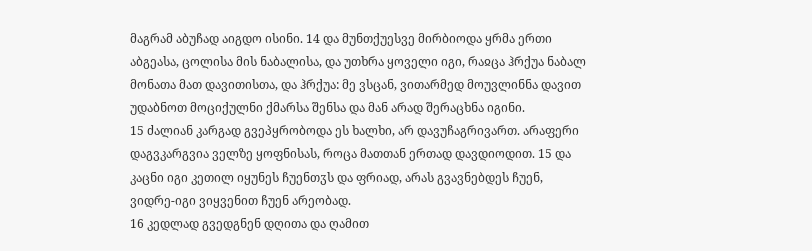მაგრამ აბუჩად აიგდო ისინი. 14 და მუნთქუესვე მირბიოდა ყრმა ერთი აბგეასა, ცოლისა მის ნაბალისა, და უთხრა ყოველი იგი, რაჲცა ჰრქუა ნაბალ მონათა მათ დავითისთა, და ჰრქუა: მე ვსცან, ვითარმედ მოუვლინნა დავით უდაბნოთ მოციქულნი ქმარსა შენსა და მან არად შერაცხნა იგინი.
15 ძალიან კარგად გვეპყრობოდა ეს ხალხი, არ დავუჩაგრივართ. არაფერი დაგვკარგვია ველზე ყოფნისას, როცა მათთან ერთად დავდიოდით. 15 და კაცნი იგი კეთილ იყუნეს ჩუენთჳს და ფრიად, არას გვავნებდეს ჩუენ, ვიდრე-იგი ვიყვენით ჩუენ არეობად.
16 კედლად გვედგნენ დღითა და ღამით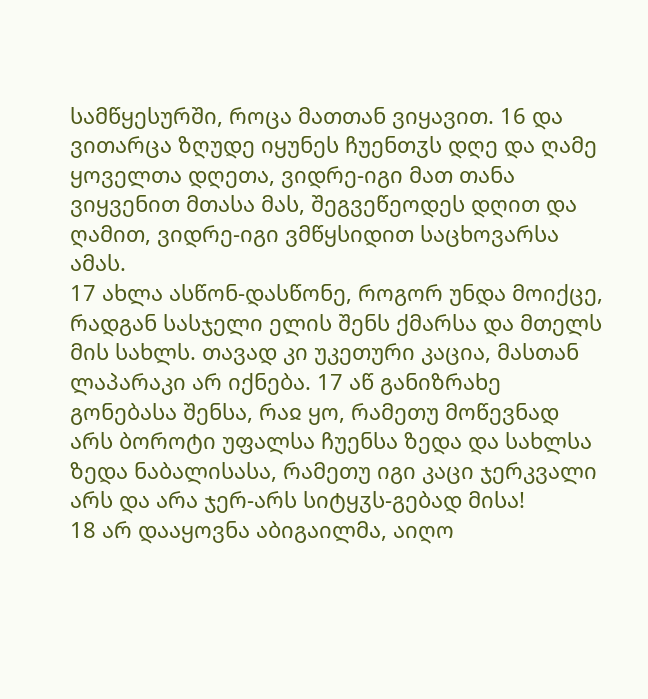სამწყესურში, როცა მათთან ვიყავით. 16 და ვითარცა ზღუდე იყუნეს ჩუენთჳს დღე და ღამე ყოველთა დღეთა, ვიდრე-იგი მათ თანა ვიყვენით მთასა მას, შეგვეწეოდეს დღით და ღამით, ვიდრე-იგი ვმწყსიდით საცხოვარსა ამას.
17 ახლა ასწონ-დასწონე, როგორ უნდა მოიქცე, რადგან სასჯელი ელის შენს ქმარსა და მთელს მის სახლს. თავად კი უკეთური კაცია, მასთან ლაპარაკი არ იქნება. 17 აწ განიზრახე გონებასა შენსა, რაჲ ყო, რამეთუ მოწევნად არს ბოროტი უფალსა ჩუენსა ზედა და სახლსა ზედა ნაბალისასა, რამეთუ იგი კაცი ჯერკვალი არს და არა ჯერ-არს სიტყჳს-გებად მისა!
18 არ დააყოვნა აბიგაილმა, აიღო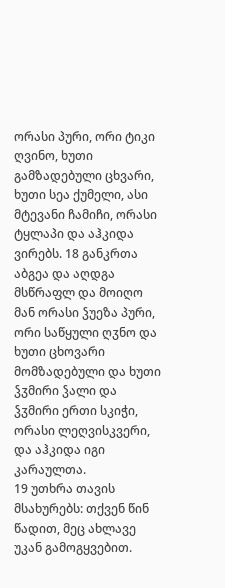ორასი პური, ორი ტიკი ღვინო, ხუთი გამზადებული ცხვარი, ხუთი სეა ქუმელი, ასი მტევანი ჩამიჩი, ორასი ტყლაპი და აჰკიდა ვირებს. 18 განკრთა აბგეა და აღდგა მსწრაფლ და მოიღო მან ორასი ჴუეზა პური, ორი საწყული ღჳნო და ხუთი ცხოვარი მომზადებული და ხუთი ჴჳმირი ჴალი და ჴჳმირი ერთი სკიჭი, ორასი ლეღვისკვერი, და აჰკიდა იგი კარაულთა.
19 უთხრა თავის მსახურებს: თქვენ წინ წადით, მეც ახლავე უკან გამოგყვებით.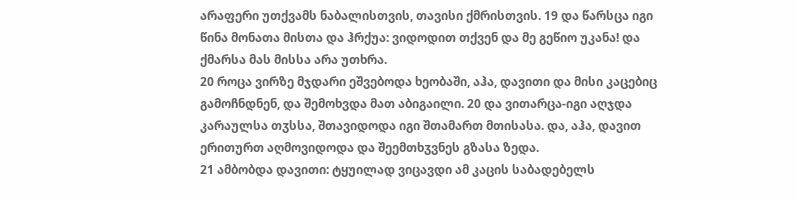არაფერი უთქვამს ნაბალისთვის, თავისი ქმრისთვის. 19 და წარსცა იგი წინა მონათა მისთა და ჰრქუა: ვიდოდით თქვენ და მე გეწიო უკანა! და ქმარსა მას მისსა არა უთხრა.
20 როცა ვირზე მჯდარი ეშვებოდა ხეობაში, აჰა, დავითი და მისი კაცებიც გამოჩნდნენ, და შემოხვდა მათ აბიგაილი. 20 და ვითარცა-იგი აღჯდა კარაულსა თჳსსა, შთავიდოდა იგი შთამართ მთისასა. და, აჰა, დავით ერითურთ აღმოვიდოდა და შეემთხჳვნეს გზასა ზედა.
21 ამბობდა დავითი: ტყუილად ვიცავდი ამ კაცის საბადებელს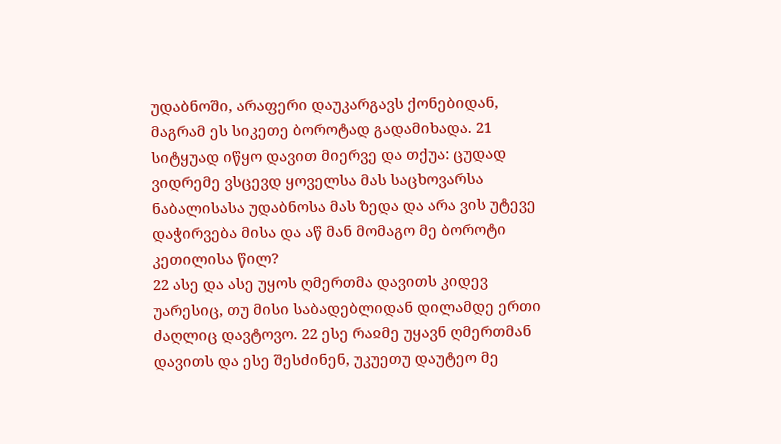უდაბნოში, არაფერი დაუკარგავს ქონებიდან, მაგრამ ეს სიკეთე ბოროტად გადამიხადა. 21 სიტყუად იწყო დავით მიერვე და თქუა: ცუდად ვიდრემე ვსცევდ ყოველსა მას საცხოვარსა ნაბალისასა უდაბნოსა მას ზედა და არა ვის უტევე დაჭირვება მისა და აწ მან მომაგო მე ბოროტი კეთილისა წილ?
22 ასე და ასე უყოს ღმერთმა დავითს კიდევ უარესიც, თუ მისი საბადებლიდან დილამდე ერთი ძაღლიც დავტოვო. 22 ესე რაჲმე უყავნ ღმერთმან დავითს და ესე შესძინენ, უკუეთუ დაუტეო მე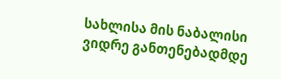სახლისა მის ნაბალისი ვიდრე განთენებადმდე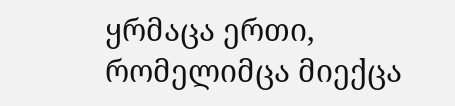ყრმაცა ერთი, რომელიმცა მიექცა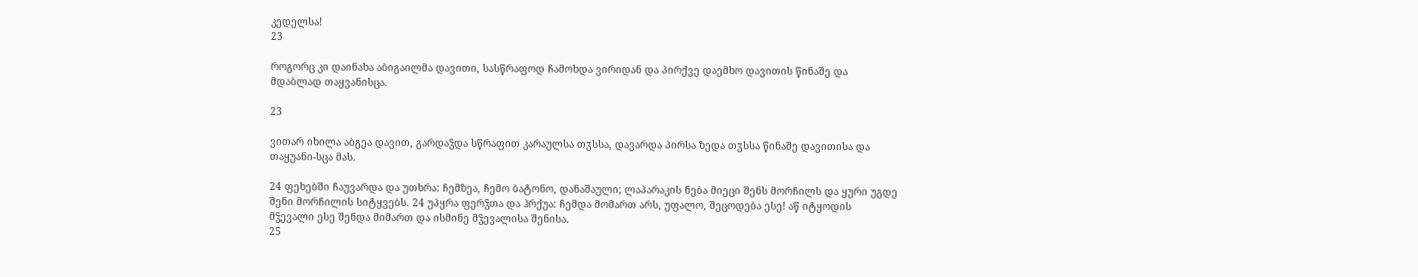კედელსა!
23

როგორც კი დაინახა აბიგაილმა დავითი, სასწრაფოდ ჩამოხდა ვირიდან და პირქვე დაემხო დავითის წინაშე და მდაბლად თაყვანისცა.

23

ვითარ იხილა აბგეა დავით, გარდაჴდა სწრაფით კარაულსა თჳსსა, დავარდა პირსა ზედა თჳსსა წინაშე დავითისა და თაყუანი-სცა მას.

24 ფეხებში ჩაუვარდა და უთხრა: ჩემზეა, ჩემო ბატონო, დანაშაული; ლაპარაკის ნება მიეცი შენს მორჩილს და ყური უგდე შენი მორჩილის სიტყვებს. 24 უპყრა ფერჴთა და ჰრქუა: ჩემდა მომართ არს, უფალო, შეცოდება ესე! აწ იტყოდის მჴევალი ესე შენდა მიმართ და ისმინე მჴევალისა შენისა.
25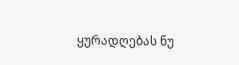ყურადღებას ნუ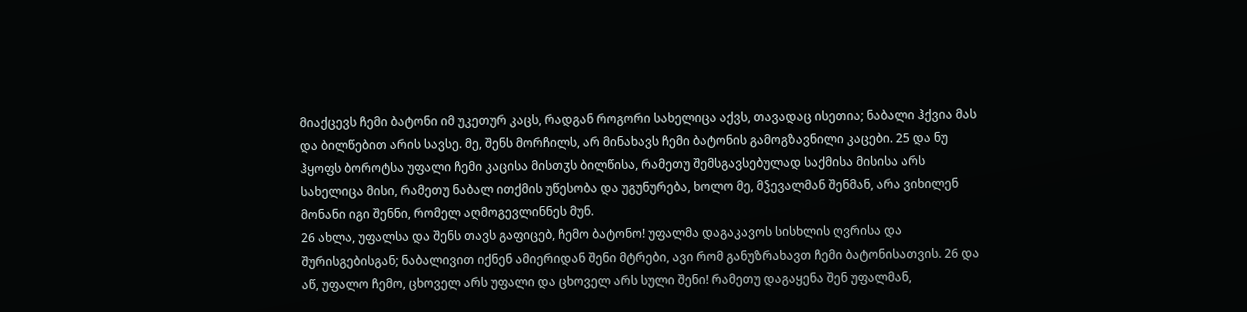მიაქცევს ჩემი ბატონი იმ უკეთურ კაცს, რადგან როგორი სახელიცა აქვს, თავადაც ისეთია; ნაბალი ჰქვია მას და ბილწებით არის სავსე. მე, შენს მორჩილს, არ მინახავს ჩემი ბატონის გამოგზავნილი კაცები. 25 და ნუ ჰყოფს ბოროტსა უფალი ჩემი კაცისა მისთჳს ბილწისა, რამეთუ შემსგავსებულად საქმისა მისისა არს სახელიცა მისი, რამეთუ ნაბალ ითქმის უწესობა და უგუნურება, ხოლო მე, მჴევალმან შენმან, არა ვიხილენ მონანი იგი შენნი, რომელ აღმოგევლინნეს მუნ.
26 ახლა, უფალსა და შენს თავს გაფიცებ, ჩემო ბატონო! უფალმა დაგაკავოს სისხლის ღვრისა და შურისგებისგან; ნაბალივით იქნენ ამიერიდან შენი მტრები, ავი რომ განუზრახავთ ჩემი ბატონისათვის. 26 და აწ, უფალო ჩემო, ცხოველ არს უფალი და ცხოველ არს სული შენი! რამეთუ დაგაყენა შენ უფალმან,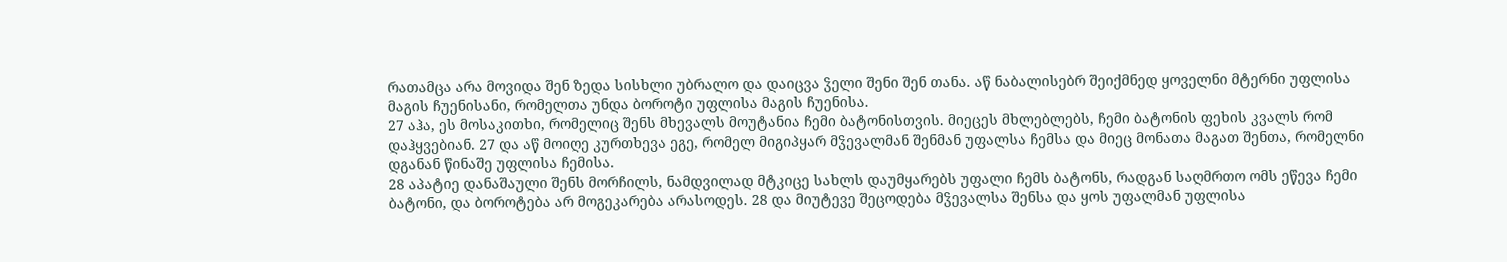რათამცა არა მოვიდა შენ ზედა სისხლი უბრალო და დაიცვა ჴელი შენი შენ თანა. აწ ნაბალისებრ შეიქმნედ ყოველნი მტერნი უფლისა მაგის ჩუენისანი, რომელთა უნდა ბოროტი უფლისა მაგის ჩუენისა.
27 აჰა, ეს მოსაკითხი, რომელიც შენს მხევალს მოუტანია ჩემი ბატონისთვის. მიეცეს მხლებლებს, ჩემი ბატონის ფეხის კვალს რომ დაჰყვებიან. 27 და აწ მოიღე კურთხევა ეგე, რომელ მიგიპყარ მჴევალმან შენმან უფალსა ჩემსა და მიეც მონათა მაგათ შენთა, რომელნი დგანან წინაშე უფლისა ჩემისა.
28 აპატიე დანაშაული შენს მორჩილს, ნამდვილად მტკიცე სახლს დაუმყარებს უფალი ჩემს ბატონს, რადგან საღმრთო ომს ეწევა ჩემი ბატონი, და ბოროტება არ მოგეკარება არასოდეს. 28 და მიუტევე შეცოდება მჴევალსა შენსა და ყოს უფალმან უფლისა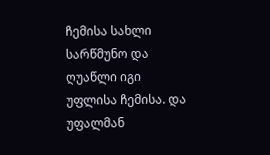ჩემისა სახლი სარწმუნო და ღუაწლი იგი უფლისა ჩემისა. და უფალმან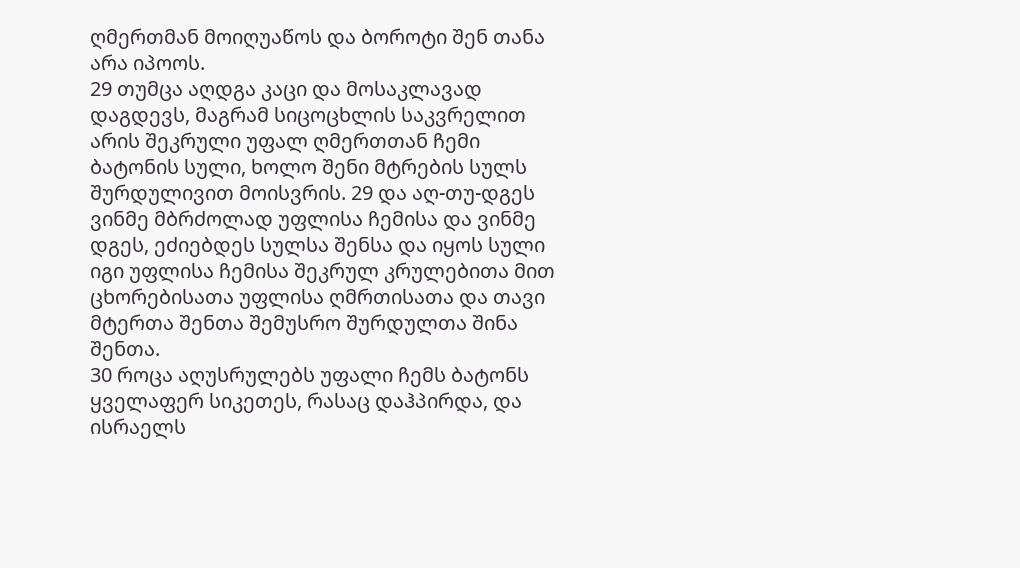ღმერთმან მოიღუაწოს და ბოროტი შენ თანა არა იპოოს.
29 თუმცა აღდგა კაცი და მოსაკლავად დაგდევს, მაგრამ სიცოცხლის საკვრელით არის შეკრული უფალ ღმერთთან ჩემი ბატონის სული, ხოლო შენი მტრების სულს შურდულივით მოისვრის. 29 და აღ-თუ-დგეს ვინმე მბრძოლად უფლისა ჩემისა და ვინმე დგეს, ეძიებდეს სულსა შენსა და იყოს სული იგი უფლისა ჩემისა შეკრულ კრულებითა მით ცხორებისათა უფლისა ღმრთისათა და თავი მტერთა შენთა შემუსრო შურდულთა შინა შენთა.
30 როცა აღუსრულებს უფალი ჩემს ბატონს ყველაფერ სიკეთეს, რასაც დაჰპირდა, და ისრაელს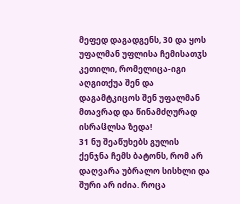მეფედ დაგადგენს, 30 და ყოს უფალმან უფლისა ჩემისათჳს კეთილი, რომელიცა-იგი აღგითქუა შენ და დაგამტკიცოს შენ უფალმან მთავრად და წინამძღურად ისრაჱლსა ზედა!
31 ნუ შეაწუხებს გულის ქენჯნა ჩემს ბატონს, რომ არ დაღვარა უბრალო სისხლი და შური არ იძია. როცა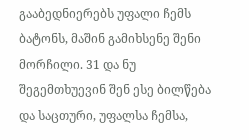გააბედნიერებს უფალი ჩემს ბატონს, მაშინ გამიხსენე შენი მორჩილი. 31 და ნუ შეგემთხუევინ შენ ესე ბილწება და საცთური, უფალსა ჩემსა,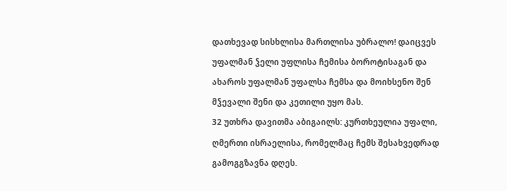დათხევად სისხლისა მართლისა უბრალო! დაიცვეს უფალმან ჴელი უფლისა ჩემისა ბოროტისაგან და ახაროს უფალმან უფალსა ჩემსა და მოიხსენო შენ მჴევალი შენი და კეთილი უყო მას.
32 უთხრა დავითმა აბიგაილს: კურთხეულია უფალი, ღმერთი ისრაელისა, რომელმაც ჩემს შესახვედრად გამოგგზავნა დღეს.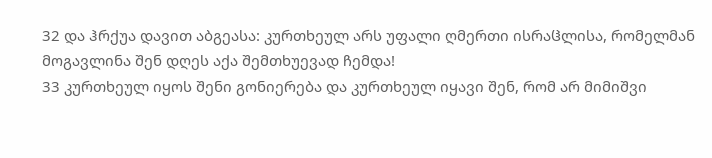32 და ჰრქუა დავით აბგეასა: კურთხეულ არს უფალი ღმერთი ისრაჱლისა, რომელმან მოგავლინა შენ დღეს აქა შემთხუევად ჩემდა!
33 კურთხეულ იყოს შენი გონიერება და კურთხეულ იყავი შენ, რომ არ მიმიშვი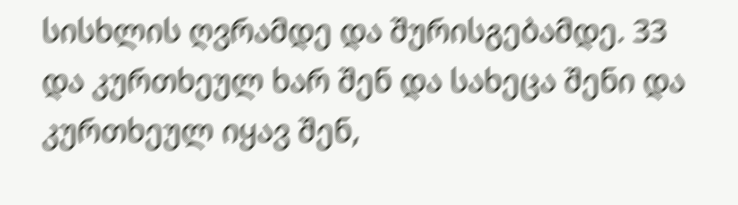სისხლის ღვრამდე და შურისგებამდე. 33 და კურთხეულ ხარ შენ და სახეცა შენი და კურთხეულ იყავ შენ,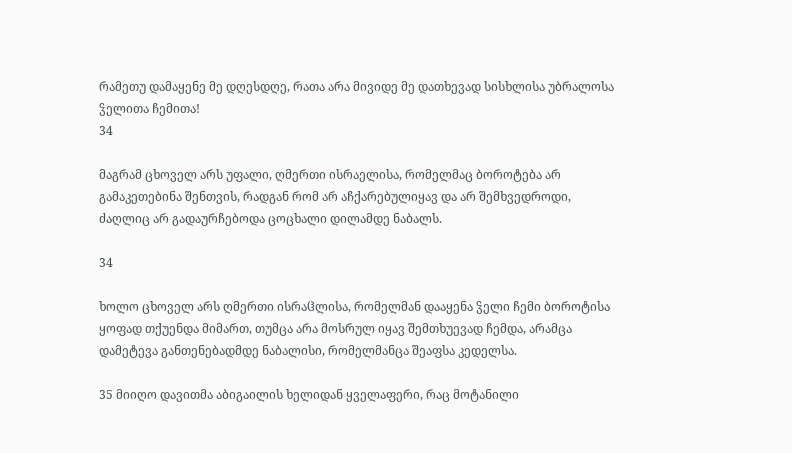რამეთუ დამაყენე მე დღესდღე, რათა არა მივიდე მე დათხევად სისხლისა უბრალოსა ჴელითა ჩემითა!
34

მაგრამ ცხოველ არს უფალი, ღმერთი ისრაელისა, რომელმაც ბოროტება არ გამაკეთებინა შენთვის, რადგან რომ არ აჩქარებულიყავ და არ შემხვედროდი, ძაღლიც არ გადაურჩებოდა ცოცხალი დილამდე ნაბალს.

34

ხოლო ცხოველ არს ღმერთი ისრაჱლისა, რომელმან დააყენა ჴელი ჩემი ბოროტისა ყოფად თქუენდა მიმართ, თუმცა არა მოსრულ იყავ შემთხუევად ჩემდა, არამცა დამეტევა განთენებადმდე ნაბალისი, რომელმანცა შეაფსა კედელსა.

35 მიიღო დავითმა აბიგაილის ხელიდან ყველაფერი, რაც მოტანილი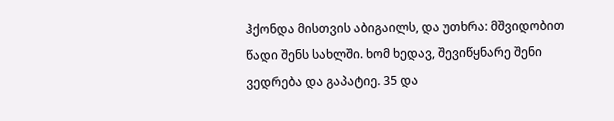ჰქონდა მისთვის აბიგაილს, და უთხრა: მშვიდობით წადი შენს სახლში. ხომ ხედავ, შევიწყნარე შენი ვედრება და გაპატიე. 35 და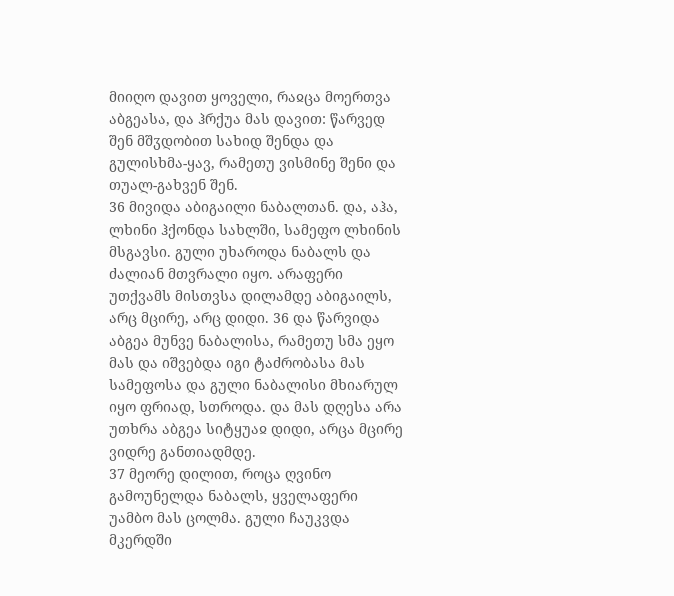მიიღო დავით ყოველი, რაჲცა მოერთვა აბგეასა, და ჰრქუა მას დავით: წარვედ შენ მშჳდობით სახიდ შენდა და გულისხმა-ყავ, რამეთუ ვისმინე შენი და თუალ-გახვენ შენ.
36 მივიდა აბიგაილი ნაბალთან. და, აჰა, ლხინი ჰქონდა სახლში, სამეფო ლხინის მსგავსი. გული უხაროდა ნაბალს და ძალიან მთვრალი იყო. არაფერი უთქვამს მისთვსა დილამდე აბიგაილს, არც მცირე, არც დიდი. 36 და წარვიდა აბგეა მუნვე ნაბალისა, რამეთუ სმა ეყო მას და იშვებდა იგი ტაძრობასა მას სამეფოსა და გული ნაბალისი მხიარულ იყო ფრიად, სთროდა. და მას დღესა არა უთხრა აბგეა სიტყუაჲ დიდი, არცა მცირე ვიდრე განთიადმდე.
37 მეორე დილით, როცა ღვინო გამოუნელდა ნაბალს, ყველაფერი უამბო მას ცოლმა. გული ჩაუკვდა მკერდში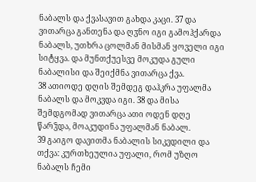ნაბალს და ქვასავით გახდა კაცი. 37 და ვითარცა განთენა და ღჳნო იგი გამოჰქარდა ნაბალს, უთხრა ცოლმან მისმან ყოველი იგი სიტყვა. და მუნთქუესვე მოკუდა გული ნაბალისი და შეიქმნა ვითარცა ქვა.
38 ათიოდე დღის შემდეგ დაჰკრა უფალმა ნაბალს და მოკვდა იგი. 38 და მისა შემდგომად ვითარცა ათი ოდენ დღე წარჴდა, მოაკუდინა უფალმან ნაბალ.
39 გაიგო დავითმა ნაბალის სიკვდილი და თქვა: კურთხეულია უფალი, რომ უზღო ნაბალს ჩემი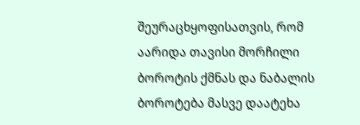შეურაცხყოფისათვის, რომ აარიდა თავისი მორჩილი ბოროტის ქმნას და ნაბალის ბოროტება მასვე დაატეხა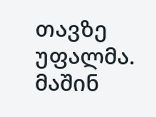თავზე უფალმა. მაშინ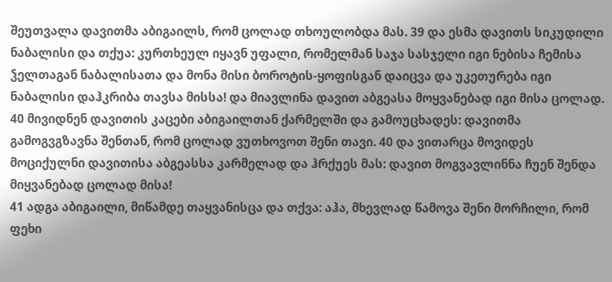შეუთვალა დავითმა აბიგაილს, რომ ცოლად თხოულობდა მას. 39 და ესმა დავითს სიკუდილი ნაბალისი და თქუა: კურთხეულ იყავნ უფალი, რომელმან საჯა სასჯელი იგი ნებისა ჩემისა ჴელთაგან ნაბალისათა და მონა მისი ბოროტის-ყოფისგან დაიცვა და უკეთურება იგი ნაბალისი დაჰკრიბა თავსა მისსა! და მიავლინა დავით აბგეასა მოყვანებად იგი მისა ცოლად.
40 მივიდნენ დავითის კაცები აბიგაილთან ქარმელში და გამოუცხადეს: დავითმა გამოგვგზავნა შენთან, რომ ცოლად ვუთხოვოთ შენი თავი. 40 და ვითარცა მოვიდეს მოციქულნი დავითისა აბგეასსა კარმელად და ჰრქუეს მას: დავით მოგვავლინნა ჩუენ შენდა მიყვანებად ცოლად მისა!
41 ადგა აბიგაილი, მიწამდე თაყვანისცა და თქვა: აჰა, მხევლად წამოვა შენი მორჩილი, რომ ფეხი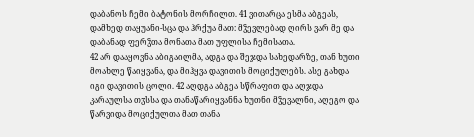დაბანოს ჩემი ბატონის მორჩილთ. 41 ვითარცა ესმა აბგეას, დამხედ თაყუანი-სცა და ჰრქუა მათ: მჴევლებად ღირს ვარ მე და დაბანად ფერჴთა მონათა მათ უფლისა ჩემისათა.
42 არ დააყოვნა აბიგაილმა, ადგა და შეჯდა სახედარზე, თან ხუთი მოახლე წაიყვანა, და მიჰყვა დავითის მოციქულებს. ასე გახდა იგი დავითის ცოლი. 42 აღდგა აბგეა სწრაფით და აღჯდა კარაულსა თჳსსა და თანაწარიყვანნა ხუთნი მჴევალნი, აღეგო და წარვიდა მოციქულთა მათ თანა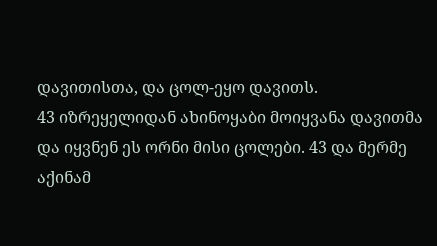დავითისთა, და ცოლ-ეყო დავითს.
43 იზრეყელიდან ახინოყაბი მოიყვანა დავითმა და იყვნენ ეს ორნი მისი ცოლები. 43 და მერმე აქინამ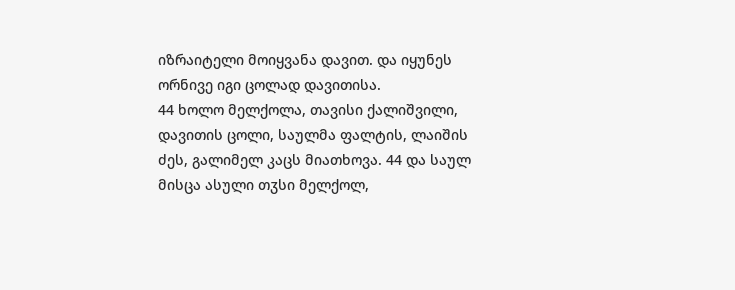იზრაიტელი მოიყვანა დავით. და იყუნეს ორნივე იგი ცოლად დავითისა.
44 ხოლო მელქოლა, თავისი ქალიშვილი, დავითის ცოლი, საულმა ფალტის, ლაიშის ძეს, გალიმელ კაცს მიათხოვა. 44 და საულ მისცა ასული თჳსი მელქოლ,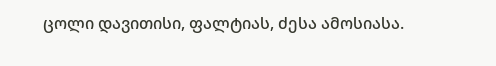ცოლი დავითისი, ფალტიას, ძესა ამოსიასა.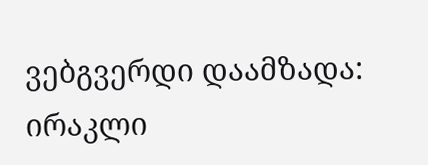ვებგვერდი დაამზადა: ირაკლი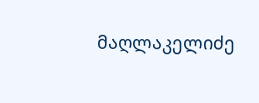მაღლაკელიძე